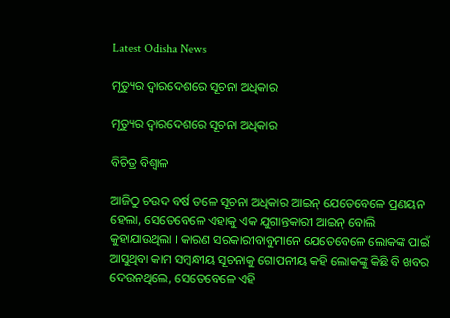Latest Odisha News

ମୃତ୍ୟୁର ଦ୍ୱାରଦେଶରେ ସୂଚନା ଅଧିକାର

ମୃତ୍ୟୁର ଦ୍ୱାରଦେଶରେ ସୂଚନା ଅଧିକାର

ବିଚିତ୍ର ବିଶ୍ୱାଳ

ଆଜିଠୁ ଚଉଦ ବର୍ଷ ତଳେ ସୂଚନା ଅଧିକାର ଆଇନ୍ ଯେତେବେଳେ ପ୍ରଣୟନ ହେଲା, ସେତେବେଳେ ଏହାକୁ ଏକ ଯୁଗାନ୍ତକାରୀ ଆଇନ୍ ବୋଲି କୁହାଯାଉଥିଲା । କାରଣ ସରକାରୀବାବୁମାନେ ଯେତେବେଳେ ଲୋକଙ୍କ ପାଇଁ ଆସୁଥିବା କାମ ସମ୍ବନ୍ଧୀୟ ସୂଚନାକୁ ଗୋପନୀୟ କହି ଲୋକଙ୍କୁ କିଛି ବି ଖବର ଦେଉନଥିଲେ, ସେତେବେଳେ ଏହି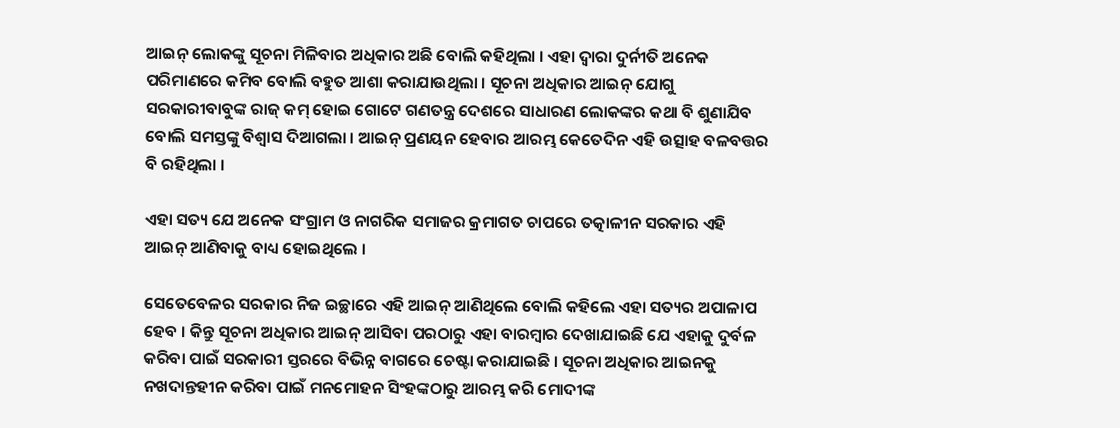ଆଇନ୍ ଲୋକଙ୍କୁ ସୂଚନା ମିଳିବାର ଅଧିକାର ଅଛି ବୋଲି କହିଥିଲା । ଏହା ଦ୍ୱାରା ଦୁର୍ନୀତି ଅନେକ ପରିମାଣରେ କମିବ ବୋଲି ବହୁତ ଆଶା କରାଯାଉଥିଲା । ସୂଚନା ଅଧିକାର ଆଇନ୍ ଯୋଗୁ ସରକାରୀବାବୁଙ୍କ ରାଜ୍ କମ୍ ହୋଇ ଗୋଟେ ଗଣତନ୍ତ୍ର ଦେଶରେ ସାଧାରଣ ଲୋକଙ୍କର କଥା ବି ଶୁଣାଯିବ ବୋଲି ସମସ୍ତଙ୍କୁ ବିଶ୍ୱାସ ଦିଆଗଲା । ଆଇନ୍ ପ୍ରଣୟନ ହେବାର ଆରମ୍ଭ କେତେଦିନ ଏହି ଉତ୍ସାହ ବଳବତ୍ତର ବି ରହିଥିଲା ।

ଏହା ସତ୍ୟ ଯେ ଅନେକ ସଂଗ୍ରାମ ଓ ନାଗରିକ ସମାଜର କ୍ରମାଗତ ଚାପରେ ତତ୍କାଳୀନ ସରକାର ଏହି ଆଇନ୍ ଆଣିବାକୁ ବାଧ୍ୟ ହୋଇଥିଲେ ।

ସେତେବେଳର ସରକାର ନିଜ ଇଚ୍ଛାରେ ଏହି ଆଇନ୍ ଆଣିଥିଲେ ବୋଲି କହିଲେ ଏହା ସତ୍ୟର ଅପାଳାପ ହେବ । କିନ୍ତୁ ସୂଚନା ଅଧିକାର ଆଇନ୍ ଆସିବା ପରଠାରୁ ଏହା ବାରମ୍ବାର ଦେଖାଯାଇଛି ଯେ ଏହାକୁ ଦୁର୍ବଳ କରିବା ପାଇଁ ସରକାରୀ ସ୍ତରରେ ବିଭିନ୍ନ ବାଗରେ ଚେଷ୍ଟା କରାଯାଇଛି । ସୂଚନା ଅଧିକାର ଆଇନକୁ ନଖଦାନ୍ତହୀନ କରିବା ପାଇଁ ମନମୋହନ ସିଂହଙ୍କଠାରୁ ଆରମ୍ଭ କରି ମୋଦୀଙ୍କ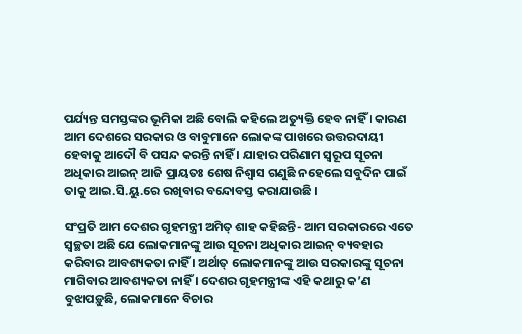ପର୍ଯ୍ୟନ୍ତ ସମସ୍ତଙ୍କର ଭୂମିକା ଅଛି ବୋଲି କହିଲେ ଅତ୍ୟୁକ୍ତି ହେବ ନାହିଁ । କାରଣ ଆମ ଦେଶରେ ସରକାର ଓ ବାବୁମାନେ ଲୋକଙ୍କ ପାଖରେ ଉତ୍ତରଦାୟୀ ହେବାକୁ ଆଦୌ ବି ପସନ୍ଦ କରନ୍ତି ନାହିଁ । ଯାହାର ପରିଣାମ ସ୍ୱରୂପ ସୂଚନା ଅଧିକାର ଆଇନ୍ ଆଜି ପ୍ରାୟତଃ ଶେଷ ନିଶ୍ୱାସ ଗଣୁଛି ନହେଲେ ସବୁଦିନ ପାଇଁ ତାକୁ ଆଇ.ସି.ୟୁ.ରେ ରଖିବାର ବନ୍ଦୋବସ୍ତ କରାଯାଉଛି ।

ସଂପ୍ରତି ଆମ ଦେଶର ଗୃହମନ୍ତ୍ରୀ ଅମିତ୍ ଶାହ କହିଛନ୍ତି- ଆମ ସରକାରରେ ଏତେ ସ୍ୱଚ୍ଛତା ଅଛି ଯେ ଲୋକମାନଙ୍କୁ ଆଉ ସୂଚନା ଅଧିକାର ଆଇନ୍ ବ୍ୟବହାର କରିବାର ଆବଶ୍ୟକତା ନାହିଁ । ଅର୍ଥାତ୍ ଲୋକମାନଙ୍କୁ ଆଉ ସରକାରଙ୍କୁ ସୂଚନା ମାଗିବାର ଆବଶ୍ୟକତା ନାହିଁ । ଦେଶର ଗୃହମନ୍ତ୍ରୀଙ୍କ ଏହି କଥାରୁ କ’ଣ ବୁଝାପଡ଼ୁଛି, ଲୋକମାନେ ବିଚାର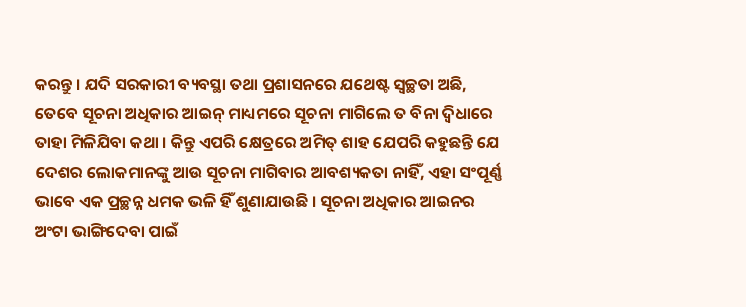କରନ୍ତୁ । ଯଦି ସରକାରୀ ବ୍ୟବସ୍ଥା ତଥା ପ୍ରଶାସନରେ ଯଥେଷ୍ଟ ସ୍ୱଚ୍ଛତା ଅଛି, ତେବେ ସୂଚନା ଅଧିକାର ଆଇନ୍ ମାଧ୍ୟମରେ ସୂଚନା ମାଗିଲେ ତ ବିନା ଦ୍ୱିଧାରେ ତାହା ମିଳିଯିବା କଥା । କିନ୍ତୁ ଏପରି କ୍ଷେତ୍ରରେ ଅମିତ୍ ଶାହ ଯେପରି କହୁଛନ୍ତି ଯେ ଦେଶର ଲୋକମାନଙ୍କୁ ଆଉ ସୂଚନା ମାଗିବାର ଆବଶ୍ୟକତା ନାହିଁ, ଏହା ସଂପୂର୍ଣ୍ଣ ଭାବେ ଏକ ପ୍ରଚ୍ଛନ୍ନ ଧମକ ଭଳି ହିଁ ଶୁଣାଯାଉଛି । ସୂଚନା ଅଧିକାର ଆଇନର ଅଂଟା ଭାଙ୍ଗିଦେବା ପାଇଁ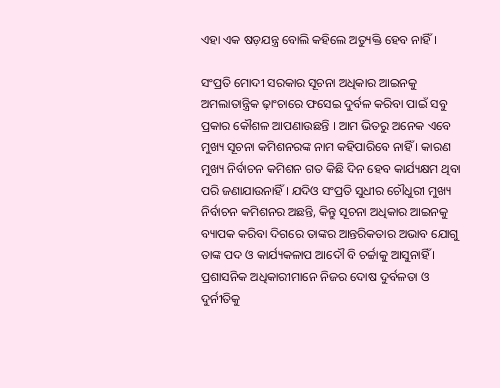ଏହା ଏକ ଷଡ଼ଯନ୍ତ୍ର ବୋଲି କହିଲେ ଅତ୍ୟୁକ୍ତି ହେବ ନାହିଁ ।

ସଂପ୍ରତି ମୋଦୀ ସରକାର ସୂଚନା ଅଧିକାର ଆଇନକୁ ଅମଲାତାନ୍ତ୍ରିକ ଢ଼ାଂଚାରେ ଫସେଇ ଦୁର୍ବଳ କରିବା ପାଇଁ ସବୁ ପ୍ରକାର କୌଶଳ ଆପଣାଉଛନ୍ତି । ଆମ ଭିତରୁ ଅନେକ ଏବେ ମୁଖ୍ୟ ସୂଚନା କମିଶନରଙ୍କ ନାମ କହିପାରିବେ ନାହିଁ । କାରଣ ମୁଖ୍ୟ ନିର୍ବାଚନ କମିଶନ ଗତ କିଛି ଦିନ ହେବ କାର୍ଯ୍ୟକ୍ଷମ ଥିବା ପରି ଜଣାଯାଉନାହିଁ । ଯଦିଓ ସଂପ୍ରତି ସୁଧୀର ଚୌଧୁରୀ ମୁଖ୍ୟ ନିର୍ବାଚନ କମିଶନର ଅଛନ୍ତି, କିନ୍ତୁ ସୂଚନା ଅଧିକାର ଆଇନକୁ ବ୍ୟାପକ କରିବା ଦିଗରେ ତାଙ୍କର ଆନ୍ତରିକତାର ଅଭାବ ଯୋଗୁ ତାଙ୍କ ପଦ ଓ କାର୍ଯ୍ୟକଳାପ ଆଦୌ ବି ଚର୍ଚ୍ଚାକୁ ଆସୁନାହିଁ । ପ୍ରଶାସନିକ ଅଧିକାରୀମାନେ ନିଜର ଦୋଷ ଦୁର୍ବଳତା ଓ ଦୁର୍ନୀତିକୁ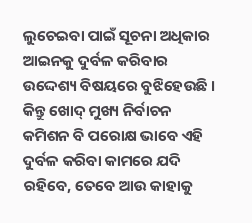ଲୁଚେଇବା ପାଇଁ ସୂଚନା ଅଧିକାର ଆଇନକୁ ଦୁର୍ବଳ କରିବାର ଉଦ୍ଦେଶ୍ୟ ବିଷୟରେ ବୁଝିହେଉଛି । କିନ୍ତୁ ଖୋଦ୍ ମୁଖ୍ୟ ନିର୍ବାଚନ କମିଶନ ବି ପରୋକ୍ଷ ଭାବେ ଏହି ଦୁର୍ବଳ କରିବା କାମରେ ଯଦି ରହିବେ, ତେବେ ଆଉ କାହାକୁ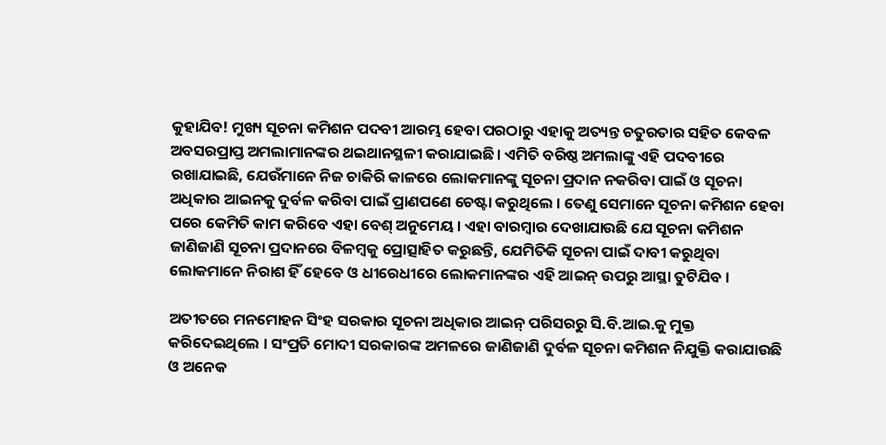କୁହାଯିବ! ମୁଖ୍ୟ ସୂଚନା କମିଶନ ପଦବୀ ଆରମ୍ଭ ହେବା ପରଠାରୁ ଏହାକୁ ଅତ୍ୟନ୍ତ ଚତୁରତାର ସହିତ କେବଳ ଅବସରପ୍ରାପ୍ତ ଅମଲାମାନଙ୍କର ଥଇଥାନସ୍ଥଳୀ କରାଯାଇଛି । ଏମିତି ବରିଷ୍ଠ ଅମଲାଙ୍କୁ ଏହି ପଦବୀରେ ରଖାଯାଇଛି, ଯେଉଁମାନେ ନିଜ ଚାକିରି କାଳରେ ଲୋକମାନଙ୍କୁ ସୂଚନା ପ୍ରଦାନ ନକରିବା ପାଇଁ ଓ ସୂଚନା ଅଧିକାର ଆଇନକୁ ଦୁର୍ବଳ କରିବା ପାଇଁ ପ୍ରାଣପଣେ ଚେଷ୍ଟା କରୁଥିଲେ । ତେଣୁ ସେମାନେ ସୂଚନା କମିଶନ ହେବା ପରେ କେମିତି କାମ କରିବେ ଏହା ବେଶ୍ ଅନୁମେୟ । ଏହା ବାରମ୍ବାର ଦେଖାଯାଉଛି ଯେ ସୂଚନା କମିଶନ ଜାଣିଜାଣି ସୂଚନା ପ୍ରଦାନରେ ବିଳମ୍ବକୁ ପ୍ରୋତ୍ସାହିତ କରୁଛନ୍ତି, ଯେମିତିକି ସୂଚନା ପାଇଁ ଦାବୀ କରୁଥିବା ଲୋକମାନେ ନିରାଶ ହିଁ ହେବେ ଓ ଧୀରେଧୀରେ ଲୋକମାନଙ୍କର ଏହି ଆଇନ୍ ଉପରୁ ଆସ୍ଥା ତୁଟିଯିବ ।

ଅତୀତରେ ମନମୋହନ ସିଂହ ସରକାର ସୂଚନା ଅଧିକାର ଆଇନ୍ ପରିସରରୁ ସି.ବି.ଆଇ.କୁ ମୁକ୍ତ କରିଦେଇଥିଲେ । ସଂପ୍ରତି ମୋଦୀ ସରକାରଙ୍କ ଅମଳରେ ଜାଣିଜାଣି ଦୁର୍ବଳ ସୂଚନା କମିଶନ ନିଯୁକ୍ତି କରାଯାଉଛି ଓ ଅନେକ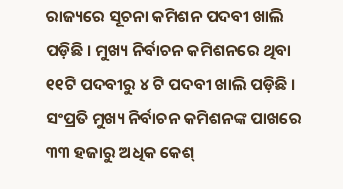ରାଜ୍ୟରେ ସୂଚନା କମିଶନ ପଦବୀ ଖାଲି ପଡ଼ିଛି । ମୁଖ୍ୟ ନିର୍ବାଚନ କମିଶନରେ ଥିବା ୧୧ଟି ପଦବୀରୁ ୪ ଟି ପଦବୀ ଖାଲି ପଡ଼ିଛି । ସଂପ୍ରତି ମୁଖ୍ୟ ନିର୍ବାଚନ କମିଶନଙ୍କ ପାଖରେ ୩୩ ହଜାରୁ ଅଧିକ କେଶ୍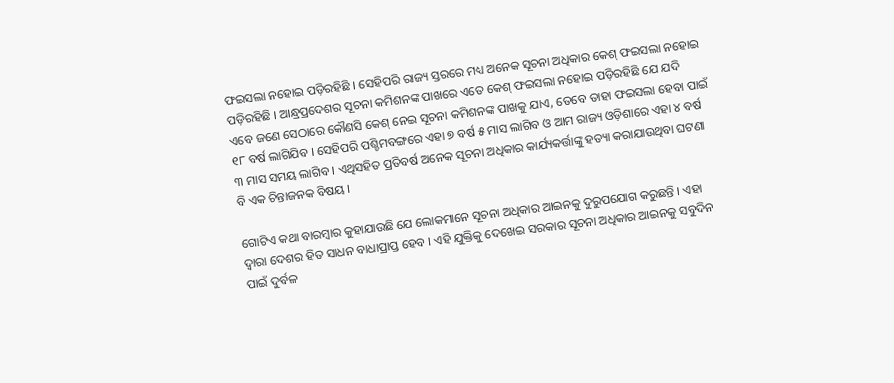ଫଇସଲା ନହୋଇ ପଡ଼ିରହିଛି । ସେହିପରି ରାଜ୍ୟ ସ୍ତରରେ ମଧ୍ୟ ଅନେକ ସୂଚନା ଅଧିକାର କେଶ୍ ଫଇସଲା ନହୋଇ ପଡ଼ିରହିଛି । ଆନ୍ଧ୍ରପ୍ରଦେଶର ସୂଚନା କମିଶନଙ୍କ ପାଖରେ ଏତେ କେଶ୍ ଫଇସଲା ନହୋଇ ପଡ଼ିରହିଛି ଯେ ଯଦି ଏବେ ଜଣେ ସେଠାରେ କୌଣସି କେଶ୍ ନେଇ ସୂଚନା କମିଶନଙ୍କ ପାଖକୁ ଯାଏ, ତେବେ ତାହା ଫଇସଲା ହେବା ପାଇଁ ୧୮ ବର୍ଷ ଲାଗିଯିବ । ସେହିପରି ପଶ୍ଚିମବଙ୍ଗରେ ଏହା ୭ ବର୍ଷ ୫ ମାସ ଲାଗିବ ଓ ଆମ ରାଜ୍ୟ ଓଡ଼ିଶାରେ ଏହା ୪ ବର୍ଷ ୩ ମାସ ସମୟ ଲାଗିବ । ଏଥିସହିତ ପ୍ରତିବର୍ଷ ଅନେକ ସୂଚନା ଅଧିକାର କାର୍ଯ୍ୟକର୍ତ୍ତାଙ୍କୁ ହତ୍ୟା କରାଯାଉଥିବା ଘଟଣା ବି ଏକ ଚିନ୍ତାଜନକ ବିଷୟ ।

ଗୋଟିଏ କଥା ବାରମ୍ବାର କୁହାଯାଉଛି ଯେ ଲୋକମାନେ ସୂଚନା ଅଧିକାର ଆଇନକୁ ଦୁରୁପଯୋଗ କରୁଛନ୍ତି । ଏହା ଦ୍ୱାରା ଦେଶର ହିତ ସାଧନ ବାଧାପ୍ରାପ୍ତ ହେବ । ଏହି ଯୁକ୍ତିକୁ ଦେଖେଇ ସରକାର ସୂଚନା ଅଧିକାର ଆଇନକୁ ସବୁଦିନ ପାଇଁ ଦୁର୍ବଳ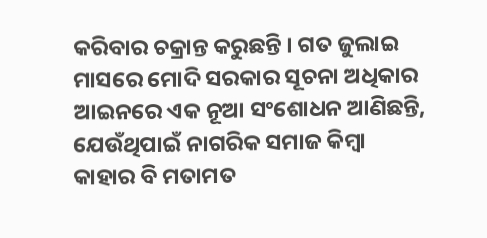କରିବାର ଚକ୍ରାନ୍ତ କରୁଛନ୍ତି । ଗତ ଜୁଲାଇ ମାସରେ ମୋଦି ସରକାର ସୂଚନା ଅଧିକାର ଆଇନରେ ଏକ ନୂଆ ସଂଶୋଧନ ଆଣିଛନ୍ତି, ଯେଉଁଥିପାଇଁ ନାଗରିକ ସମାଜ କିମ୍ବା କାହାର ବି ମତାମତ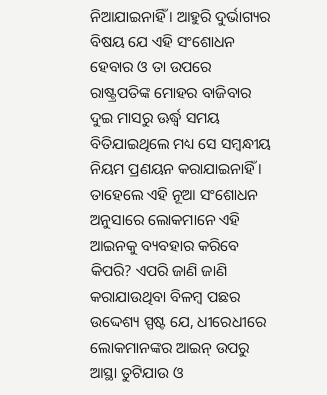ନିଆଯାଇନାହିଁ । ଆହୁରି ଦୁର୍ଭାଗ୍ୟର ବିଷୟ ଯେ ଏହି ସଂଶୋଧନ ହେବାର ଓ ତା ଉପରେ ରାଷ୍ଟ୍ରପତିଙ୍କ ମୋହର ବାଜିବାର ଦୁଇ ମାସରୁ ଊର୍ଦ୍ଧ୍ୱ ସମୟ ବିତିଯାଇଥିଲେ ମଧ୍ୟ ସେ ସମ୍ବନ୍ଧୀୟ ନିୟମ ପ୍ରଣୟନ କରାଯାଇନାହିଁ । ତାହେଲେ ଏହି ନୂଆ ସଂଶୋଧନ ଅନୁସାରେ ଲୋକମାନେ ଏହି ଆଇନକୁ ବ୍ୟବହାର କରିବେ କିପରି? ଏପରି ଜାଣି ଜାଣି କରାଯାଉଥିବା ବିଳମ୍ବ ପଛର ଉଦ୍ଦେଶ୍ୟ ସ୍ପଷ୍ଟ ଯେ, ଧୀରେଧୀରେ ଲୋକମାନଙ୍କର ଆଇନ୍ ଉପରୁ ଆସ୍ଥା ତୁଟିଯାଉ ଓ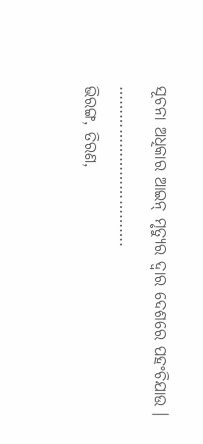ସୂଚନା ଅଧିକାର ଆଇନ୍ ମୃତ୍ୟୁର ଦ୍ୱାର ଦେଶରେ ପହଂଚିଯାଉ ।
…………………………….
ଭିରଙ୍ଗ, ତିରଣ,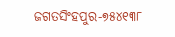ଜଗତସିଂହପୁର-୭୫୪୧୩୮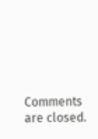Comments are closed.